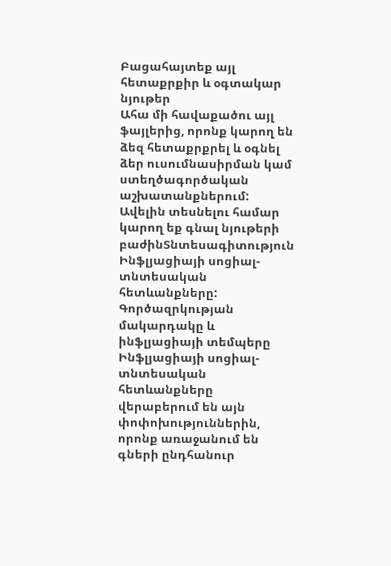Բացահայտեք այլ հետաքրքիր և օգտակար նյութեր
Ահա մի հավաքածու այլ ֆայլերից, որոնք կարող են ձեզ հետաքրքրել և օգնել ձեր ուսումնասիրման կամ ստեղծագործական աշխատանքներում: Ավելին տեսնելու համար կարող եք գնալ նյութերի բաժինՏնտեսագիտություն
Ինֆլյացիայի սոցիալ-տնտեսական հետևանքները: Գործազրկության մակարդակը և ինֆլյացիայի տեմպերը
Ինֆլյացիայի սոցիալ-տնտեսական հետևանքները վերաբերում են այն փոփոխություններին, որոնք առաջանում են գների ընդհանուր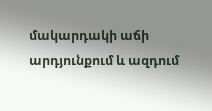մակարդակի աճի արդյունքում և ազդում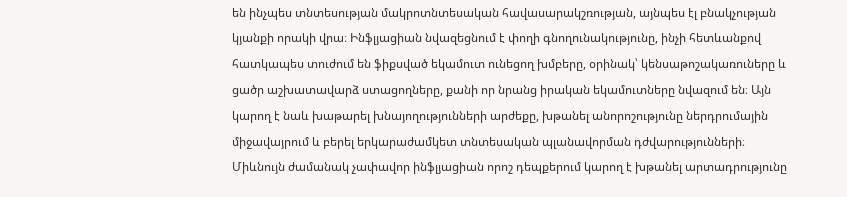են ինչպես տնտեսության մակրոտնտեսական հավասարակշռության, այնպես էլ բնակչության կյանքի որակի վրա։ Ինֆլյացիան նվազեցնում է փողի գնողունակությունը, ինչի հետևանքով հատկապես տուժում են ֆիքսված եկամուտ ունեցող խմբերը, օրինակ՝ կենսաթոշակառուները և ցածր աշխատավարձ ստացողները, քանի որ նրանց իրական եկամուտները նվազում են։ Այն կարող է նաև խաթարել խնայողությունների արժեքը, խթանել անորոշությունը ներդրումային միջավայրում և բերել երկարաժամկետ տնտեսական պլանավորման դժվարությունների։ Միևնույն ժամանակ չափավոր ինֆլյացիան որոշ դեպքերում կարող է խթանել արտադրությունը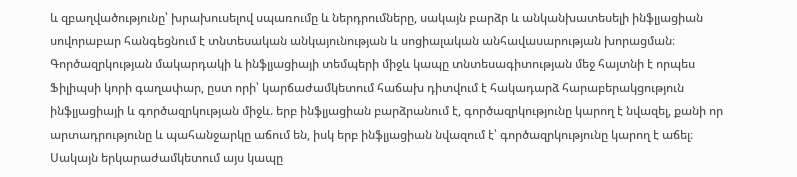և զբաղվածությունը՝ խրախուսելով սպառումը և ներդրումները, սակայն բարձր և անկանխատեսելի ինֆլյացիան սովորաբար հանգեցնում է տնտեսական անկայունության և սոցիալական անհավասարության խորացման։ Գործազրկության մակարդակի և ինֆլյացիայի տեմպերի միջև կապը տնտեսագիտության մեջ հայտնի է որպես Ֆիլիպսի կորի գաղափար, ըստ որի՝ կարճաժամկետում հաճախ դիտվում է հակադարձ հարաբերակցություն ինֆլյացիայի և գործազրկության միջև. երբ ինֆլյացիան բարձրանում է, գործազրկությունը կարող է նվազել, քանի որ արտադրությունը և պահանջարկը աճում են, իսկ երբ ինֆլյացիան նվազում է՝ գործազրկությունը կարող է աճել։ Սակայն երկարաժամկետում այս կապը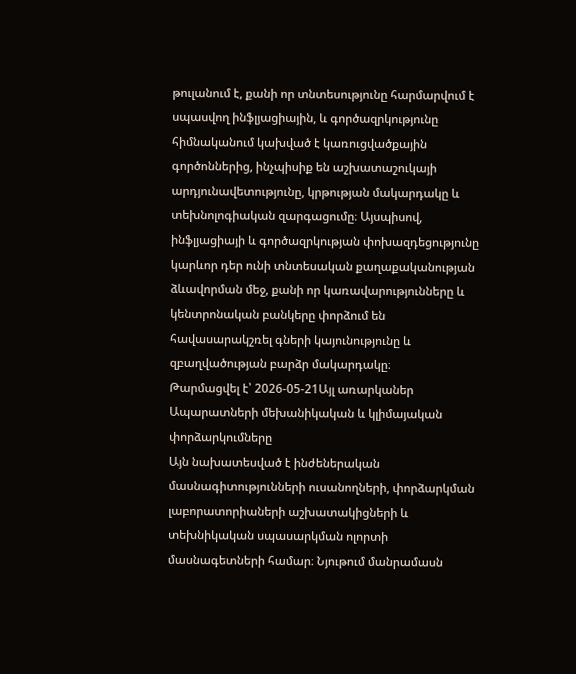թուլանում է, քանի որ տնտեսությունը հարմարվում է սպասվող ինֆլյացիային, և գործազրկությունը հիմնականում կախված է կառուցվածքային գործոններից, ինչպիսիք են աշխատաշուկայի արդյունավետությունը, կրթության մակարդակը և տեխնոլոգիական զարգացումը։ Այսպիսով, ինֆլյացիայի և գործազրկության փոխազդեցությունը կարևոր դեր ունի տնտեսական քաղաքականության ձևավորման մեջ, քանի որ կառավարությունները և կենտրոնական բանկերը փորձում են հավասարակշռել գների կայունությունը և զբաղվածության բարձր մակարդակը։
Թարմացվել է՝ 2026-05-21Այլ առարկաներ
Ապարատների մեխանիկական և կլիմայական փորձարկումները
Այն նախատեսված է ինժեներական մասնագիտությունների ուսանողների, փորձարկման լաբորատորիաների աշխատակիցների և տեխնիկական սպասարկման ոլորտի մասնագետների համար։ Նյութում մանրամասն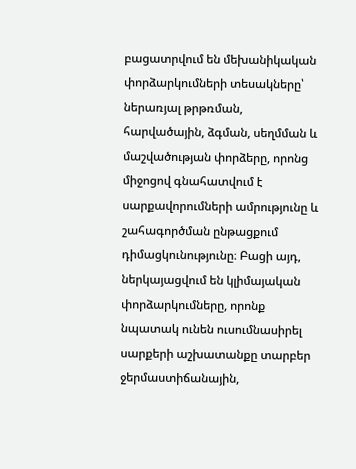բացատրվում են մեխանիկական փորձարկումների տեսակները՝ ներառյալ թրթռման, հարվածային, ձգման, սեղմման և մաշվածության փորձերը, որոնց միջոցով գնահատվում է սարքավորումների ամրությունը և շահագործման ընթացքում դիմացկունությունը։ Բացի այդ, ներկայացվում են կլիմայական փորձարկումները, որոնք նպատակ ունեն ուսումնասիրել սարքերի աշխատանքը տարբեր ջերմաստիճանային,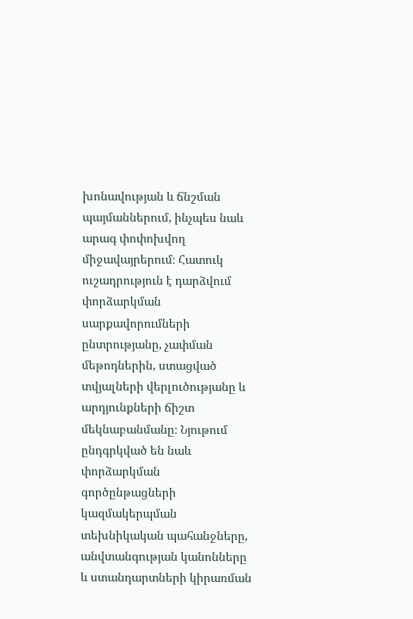խոնավության և ճնշման պայմաններում, ինչպես նաև արագ փոփոխվող միջավայրերում։ Հատուկ ուշադրություն է դարձվում փորձարկման սարքավորումների ընտրությանը, չափման մեթոդներին, ստացված տվյալների վերլուծությանը և արդյունքների ճիշտ մեկնաբանմանը։ Նյութում ընդգրկված են նաև փորձարկման գործընթացների կազմակերպման տեխնիկական պահանջները, անվտանգության կանոնները և ստանդարտների կիրառման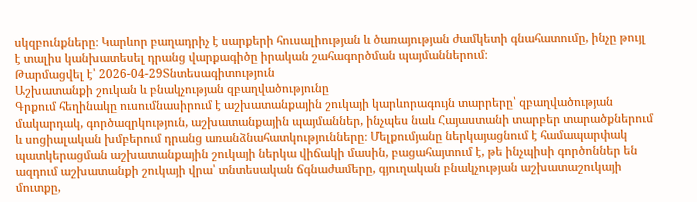սկզբունքները։ Կարևոր բաղադրիչ է սարքերի հուսալիության և ծառայության ժամկետի գնահատումը, ինչը թույլ է տալիս կանխատեսել դրանց վարքագիծը իրական շահագործման պայմաններում։
Թարմացվել է՝ 2026-04-29Տնտեսագիտություն
Աշխատանքի շուկան և բնակչության զբաղվածությունը
Գրքում հեղինակը ուսումնասիրում է աշխատանքային շուկայի կարևորագույն տարրերը՝ զբաղվածության մակարդակ, գործազրկություն, աշխատանքային պայմաններ, ինչպես նաև Հայաստանի տարբեր տարածքներում և սոցիալական խմբերում դրանց առանձնահատկությունները։ Մելքումյանը ներկայացնում է համապարփակ պատկերացման աշխատանքային շուկայի ներկա վիճակի մասին, բացահայտում է, թե ինչպիսի գործոններ են ազդում աշխատանքի շուկայի վրա՝ տնտեսական ճգնաժամերը, գյուղական բնակչության աշխատաշուկայի մուտքը,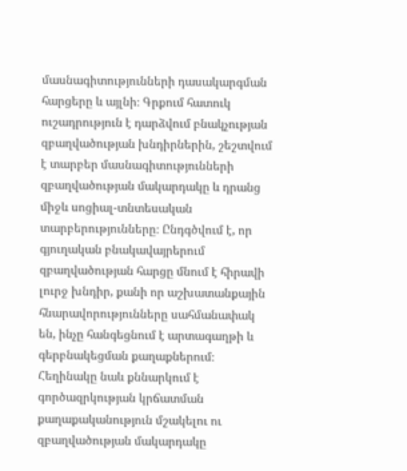մասնագիտությունների դասակարգման հարցերը և այլնի։ Գրքում հատուկ ուշադրություն է դարձվում բնակչության զբաղվածության խնդիրներին, շեշտվում է տարբեր մասնագիտությունների զբաղվածության մակարդակը և դրանց միջև սոցիալ-տնտեսական տարբերությունները։ Ընդգծվում է, որ գյուղական բնակավայրերում զբաղվածության հարցը մնում է հիրավի լուրջ խնդիր, քանի որ աշխատանքային հնարավորությունները սահմանափակ են, ինչը հանգեցնում է արտագաղթի և գերբնակեցման քաղաքներում։ Հեղինակը նաև քննարկում է գործազրկության կրճատման քաղաքականություն մշակելու ու զբաղվածության մակարդակը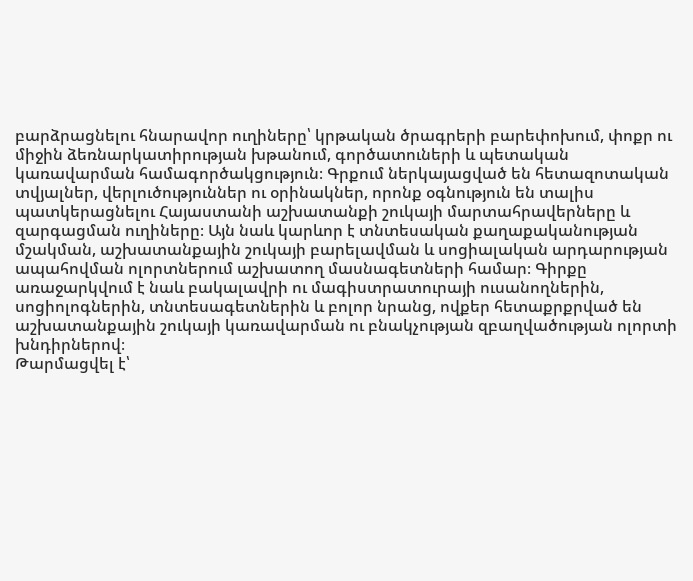բարձրացնելու հնարավոր ուղիները՝ կրթական ծրագրերի բարեփոխում, փոքր ու միջին ձեռնարկատիրության խթանում, գործատուների և պետական կառավարման համագործակցություն։ Գրքում ներկայացված են հետազոտական տվյալներ, վերլուծություններ ու օրինակներ, որոնք օգնություն են տալիս պատկերացնելու Հայաստանի աշխատանքի շուկայի մարտահրավերները և զարգացման ուղիները։ Այն նաև կարևոր է տնտեսական քաղաքականության մշակման, աշխատանքային շուկայի բարելավման և սոցիալական արդարության ապահովման ոլորտներում աշխատող մասնագետների համար։ Գիրքը առաջարկվում է նաև բակալավրի ու մագիստրատուրայի ուսանողներին, սոցիոլոգներին, տնտեսագետներին և բոլոր նրանց, ովքեր հետաքրքրված են աշխատանքային շուկայի կառավարման ու բնակչության զբաղվածության ոլորտի խնդիրներով։
Թարմացվել է՝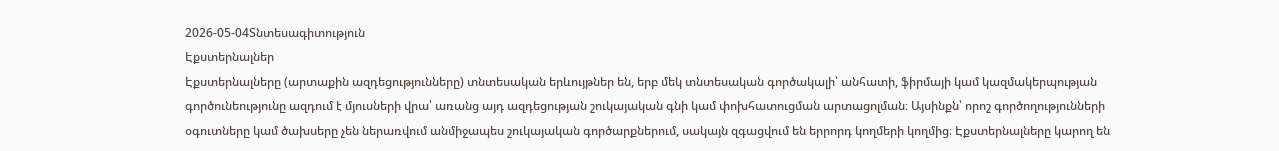2026-05-04Տնտեսագիտություն
Էքստերնալներ
Էքստերնալները (արտաքին ազդեցությունները) տնտեսական երևույթներ են, երբ մեկ տնտեսական գործակալի՝ անհատի, ֆիրմայի կամ կազմակերպության գործունեությունը ազդում է մյուսների վրա՝ առանց այդ ազդեցության շուկայական գնի կամ փոխհատուցման արտացոլման։ Այսինքն՝ որոշ գործողությունների օգուտները կամ ծախսերը չեն ներառվում անմիջապես շուկայական գործարքներում, սակայն զգացվում են երրորդ կողմերի կողմից։ Էքստերնալները կարող են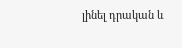լինել դրական և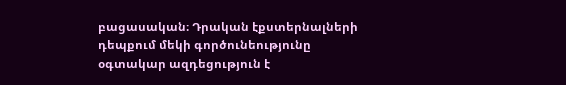բացասական։ Դրական էքստերնալների դեպքում մեկի գործունեությունը օգտակար ազդեցություն է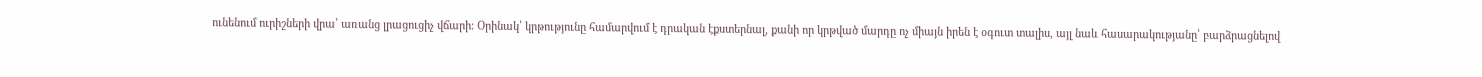ունենում ուրիշների վրա՝ առանց լրացուցիչ վճարի։ Օրինակ՝ կրթությունը համարվում է դրական էքստերնալ, քանի որ կրթված մարդը ոչ միայն իրեն է օգուտ տալիս, այլ նաև հասարակությանը՝ բարձրացնելով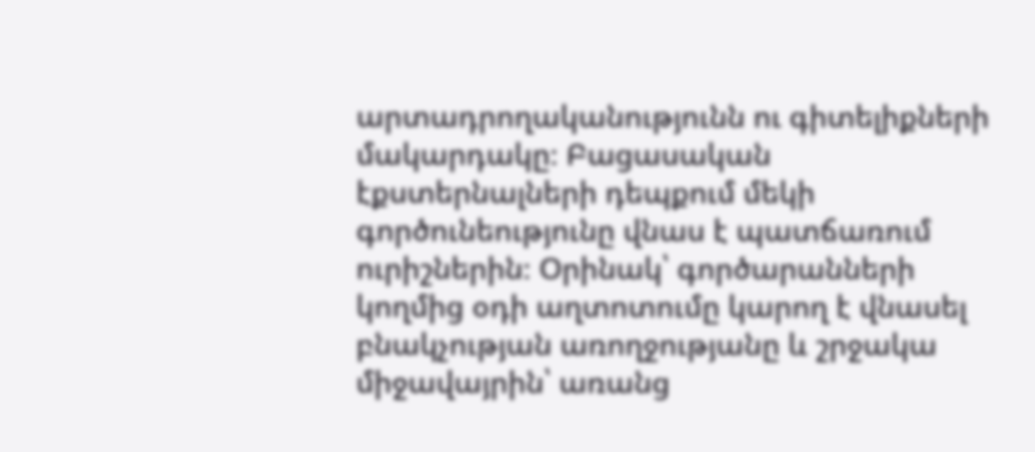արտադրողականությունն ու գիտելիքների մակարդակը։ Բացասական էքստերնալների դեպքում մեկի գործունեությունը վնաս է պատճառում ուրիշներին։ Օրինակ՝ գործարանների կողմից օդի աղտոտումը կարող է վնասել բնակչության առողջությանը և շրջակա միջավայրին՝ առանց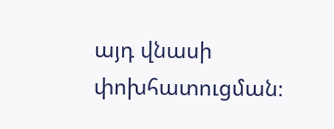այդ վնասի փոխհատուցման։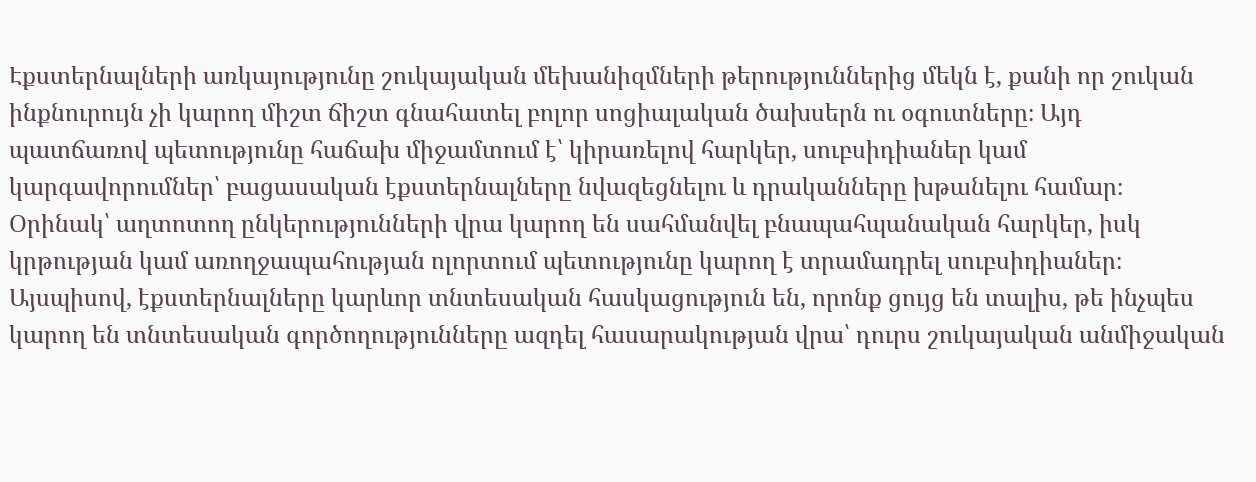Էքստերնալների առկայությունը շուկայական մեխանիզմների թերություններից մեկն է, քանի որ շուկան ինքնուրույն չի կարող միշտ ճիշտ գնահատել բոլոր սոցիալական ծախսերն ու օգուտները։ Այդ պատճառով պետությունը հաճախ միջամտում է՝ կիրառելով հարկեր, սուբսիդիաներ կամ կարգավորումներ՝ բացասական էքստերնալները նվազեցնելու և դրականները խթանելու համար։ Օրինակ՝ աղտոտող ընկերությունների վրա կարող են սահմանվել բնապահպանական հարկեր, իսկ կրթության կամ առողջապահության ոլորտում պետությունը կարող է տրամադրել սուբսիդիաներ։ Այսպիսով, էքստերնալները կարևոր տնտեսական հասկացություն են, որոնք ցույց են տալիս, թե ինչպես կարող են տնտեսական գործողությունները ազդել հասարակության վրա՝ դուրս շուկայական անմիջական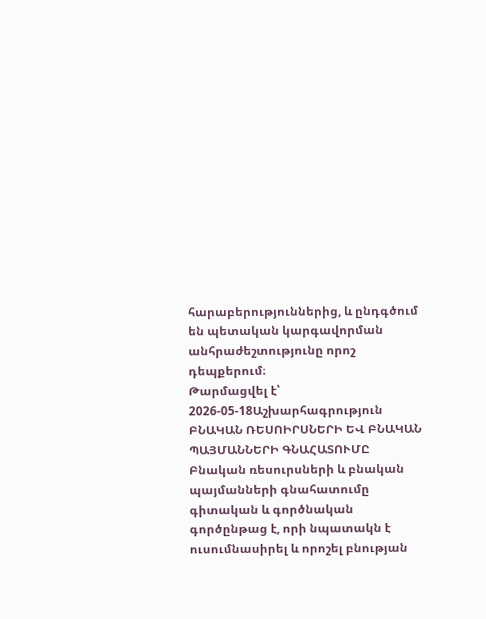հարաբերություններից, և ընդգծում են պետական կարգավորման անհրաժեշտությունը որոշ դեպքերում։
Թարմացվել է՝ 2026-05-18Աշխարհագրություն
ԲՆԱԿԱՆ ՌԵՍՈԻՐՍՆԵՐԻ ԵՎ ԲՆԱԿԱՆ ՊԱՅՄԱՆՆԵՐԻ ԳՆԱՀԱՏՈՒՄԸ
Բնական ռեսուրսների և բնական պայմանների գնահատումը գիտական և գործնական գործընթաց է, որի նպատակն է ուսումնասիրել և որոշել բնության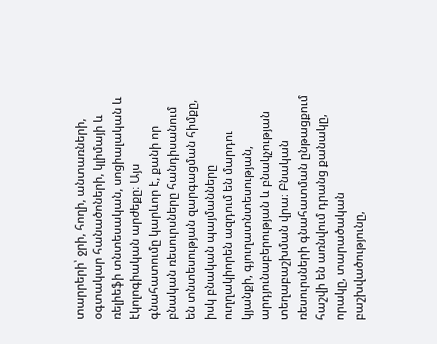տարրերի՝ ջրի, հողի, անտառների, օգտակար հանածոների, կլիմայի և ռելիեֆի տնտեսական, սոցիալական և էկոլոգիական արժեքը։ Այս գնահատումը կարևոր է, քանի որ բնական ռեսուրսները հանդիսանում են տնտեսության զարգացման հիմքը, իսկ բնական պայմանները ուղղակիորեն ազդում են մարդու կյանքի, գյուղատնտեսության, արդյունաբերության և բնակչության տեղաբաշխման վրա։ Բնական ռեսուրսների գնահատման ընթացքում հաշվի են առնվում դրանց քանակը, որակը, տարածական բաշխվածությունը,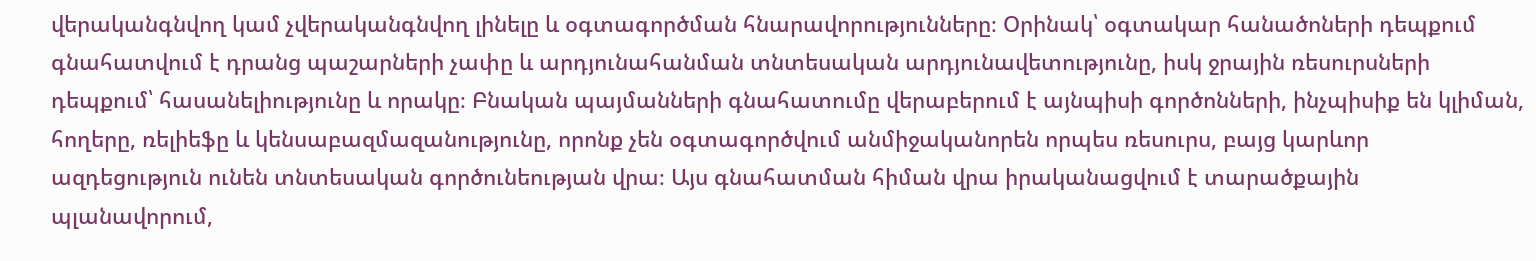վերականգնվող կամ չվերականգնվող լինելը և օգտագործման հնարավորությունները։ Օրինակ՝ օգտակար հանածոների դեպքում գնահատվում է դրանց պաշարների չափը և արդյունահանման տնտեսական արդյունավետությունը, իսկ ջրային ռեսուրսների դեպքում՝ հասանելիությունը և որակը։ Բնական պայմանների գնահատումը վերաբերում է այնպիսի գործոնների, ինչպիսիք են կլիման, հողերը, ռելիեֆը և կենսաբազմազանությունը, որոնք չեն օգտագործվում անմիջականորեն որպես ռեսուրս, բայց կարևոր ազդեցություն ունեն տնտեսական գործունեության վրա։ Այս գնահատման հիման վրա իրականացվում է տարածքային պլանավորում,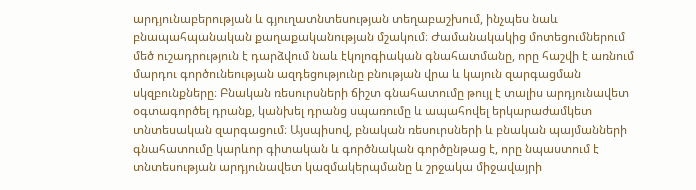արդյունաբերության և գյուղատնտեսության տեղաբաշխում, ինչպես նաև բնապահպանական քաղաքականության մշակում։ Ժամանակակից մոտեցումներում մեծ ուշադրություն է դարձվում նաև էկոլոգիական գնահատմանը, որը հաշվի է առնում մարդու գործունեության ազդեցությունը բնության վրա և կայուն զարգացման սկզբունքները։ Բնական ռեսուրսների ճիշտ գնահատումը թույլ է տալիս արդյունավետ օգտագործել դրանք, կանխել դրանց սպառումը և ապահովել երկարաժամկետ տնտեսական զարգացում։ Այսպիսով, բնական ռեսուրսների և բնական պայմանների գնահատումը կարևոր գիտական և գործնական գործընթաց է, որը նպաստում է տնտեսության արդյունավետ կազմակերպմանը և շրջակա միջավայրի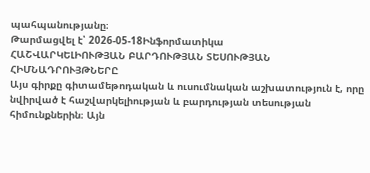պահպանությանը։
Թարմացվել է՝ 2026-05-18Ինֆորմատիկա
ՀԱՇՎԱՐԿԵԼԻՈՒԹՅԱՆ ԲԱՐԴՈՒԹՅԱՆ ՏԵՍՈՒԹՅԱՆ ՀԻՄՆԱԴՐՈՒՅԹՆԵՐԸ
Այս գիրքը գիտամեթոդական և ուսումնական աշխատություն է, որը նվիրված է հաշվարկելիության և բարդության տեսության հիմունքներին։ Այն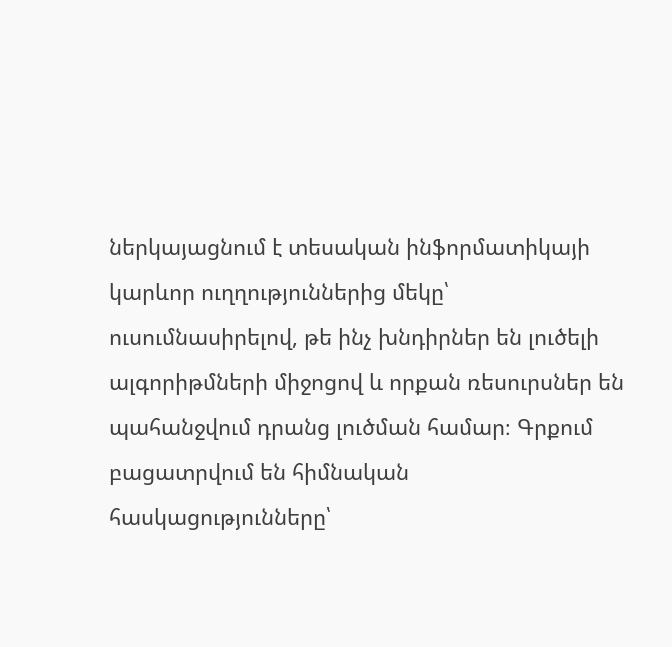ներկայացնում է տեսական ինֆորմատիկայի կարևոր ուղղություններից մեկը՝ ուսումնասիրելով, թե ինչ խնդիրներ են լուծելի ալգորիթմների միջոցով և որքան ռեսուրսներ են պահանջվում դրանց լուծման համար։ Գրքում բացատրվում են հիմնական հասկացությունները՝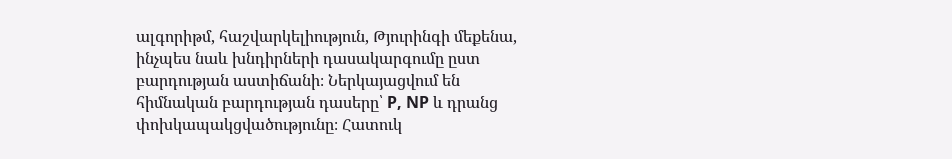ալգորիթմ, հաշվարկելիություն, Թյուրինգի մեքենա, ինչպես նաև խնդիրների դասակարգումը ըստ բարդության աստիճանի։ Ներկայացվում են հիմնական բարդության դասերը՝ P, NP և դրանց փոխկապակցվածությունը։ Հատուկ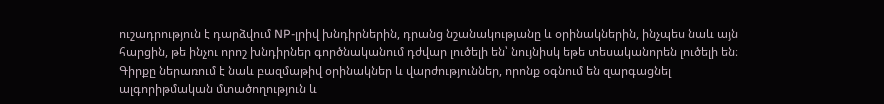ուշադրություն է դարձվում NP-լրիվ խնդիրներին, դրանց նշանակությանը և օրինակներին, ինչպես նաև այն հարցին, թե ինչու որոշ խնդիրներ գործնականում դժվար լուծելի են՝ նույնիսկ եթե տեսականորեն լուծելի են։ Գիրքը ներառում է նաև բազմաթիվ օրինակներ և վարժություններ, որոնք օգնում են զարգացնել ալգորիթմական մտածողություն և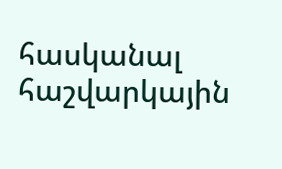հասկանալ հաշվարկային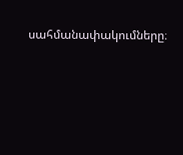սահմանափակումները։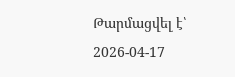Թարմացվել է՝ 2026-04-17